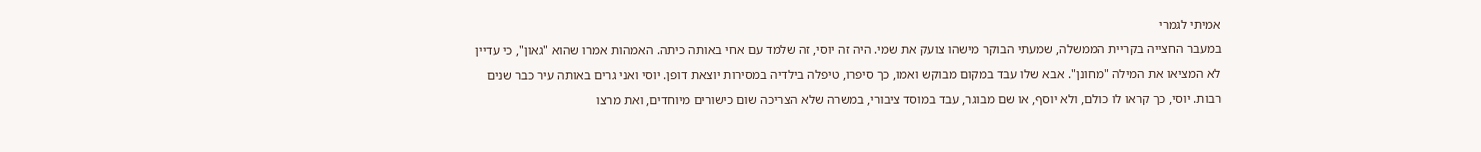אמיתי לגמרי
במעבר החצייה בקריית הממשלה, שמעתי הבוקר מישהו צועק את שמי. היה זה יוסי, זה שלמד עם אחי באותה כיתה. האמהות אמרו שהוא "גאון", כי עדיין לא המציאו את המילה "מחונן". אבא שלו עבד במקום מבוקש ואמו, כך סיפרו, טיפלה בילדיה במסירות יוצאת דופן. יוסי ואני גרים באותה עיר כבר שנים רבות. יוסי, כך קראו לו כולם, ולא יוסף, או שם מבוגר, עבד במוסד ציבורי, במשרה שלא הצריכה שום כישורים מיוחדים, ואת מרצו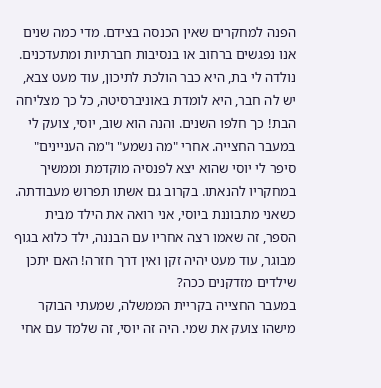הפנה למחקרים שאין הכנסה בצידם. מדי כמה שנים אנו נפגשים ברחוב או בנסיבות חברתיות ומתעדכנים. נולדה לי בת, היא כבר הולכת לתיכון, עוד מעט צבא, יש לה חבר, היא לומדת באוניברסיטה, כל כך מצליחה הבת! כך חלפו השנים. והנה הוא שוב, יוסי, צועק לי במעבר החצייה. אחרי "מה נשמע" ו"מה העניינים" סיפר לי יוסי שהוא יצא לפנסיה מוקדמת וממשיך במחקריו להנאתו. בקרוב גם אשתו תפרוש מעבודתה. כשאני מתבוננת ביוסי, אני רואה את הילד מבית הספר, זה שאמו רצה אחריו עם הבננה, ילד כלוא בגוף מבוגר, עוד מעט יהיה זקן ואין דרך חזרה! האם יתכן שילדים מזדקנים ככה?
במעבר החצייה בקריית הממשלה, שמעתי הבוקר מישהו צועק את שמי. היה זה יוסי, זה שלמד עם אחי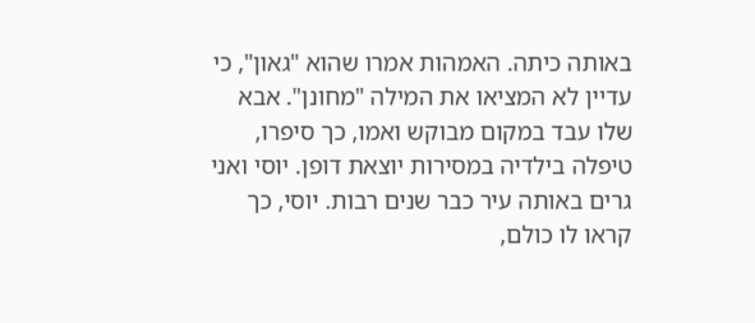באותה כיתה. האמהות אמרו שהוא "גאון", כי עדיין לא המציאו את המילה "מחונן". אבא שלו עבד במקום מבוקש ואמו, כך סיפרו, טיפלה בילדיה במסירות יוצאת דופן. יוסי ואני גרים באותה עיר כבר שנים רבות. יוסי, כך קראו לו כולם,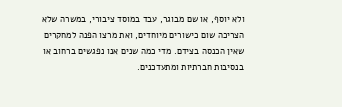ולא יוסף, או שם מבוגר, עבד במוסד ציבורי, במשרה שלא הצריכה שום כישורים מיוחדים, ואת מרצו הפנה למחקרים שאין הכנסה בצידם. מדי כמה שנים אנו נפגשים ברחוב או בנסיבות חברתיות ומתעדכנים.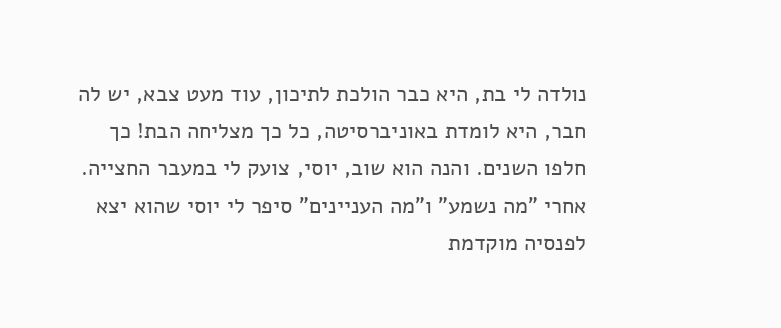נולדה לי בת, היא כבר הולכת לתיכון, עוד מעט צבא, יש לה חבר, היא לומדת באוניברסיטה, כל כך מצליחה הבת! כך חלפו השנים. והנה הוא שוב, יוסי, צועק לי במעבר החצייה. אחרי "מה נשמע" ו"מה העניינים" סיפר לי יוסי שהוא יצא לפנסיה מוקדמת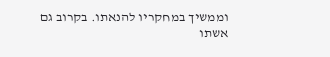וממשיך במחקריו להנאתו. בקרוב גם אשתו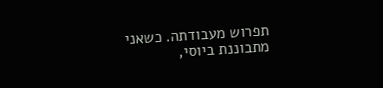תפרוש מעבודתה. כשאני מתבוננת ביוסי,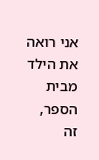אני רואה את הילד מבית הספר, זה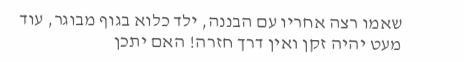שאמו רצה אחריו עם הבננה, ילד כלוא בגוף מבוגר, עוד מעט יהיה זקן ואין דרך חזרה! האם יתכן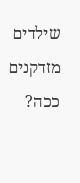שילדים מזדקנים ככה?